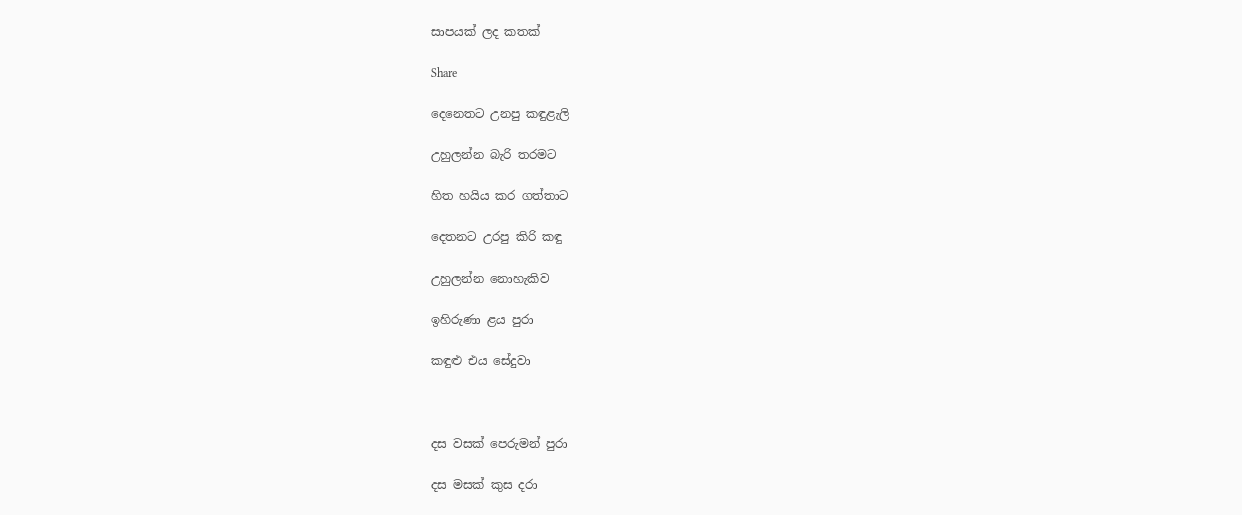සාපයක් ලද කතක්

Share

දෙනෙතට උනපු කඳුළැලි

උහුලන්න බැරි තරමට

හිත හයිය කර ගත්තාට

දෙතනට උරපු කිරි කඳු

උහුලන්න නොහැකිව

ඉහිරුණා ළය පුරා

කඳුළු එය සේදුවා



දස වසක් පෙරුමන් පුරා

දස මසක් කුස දරා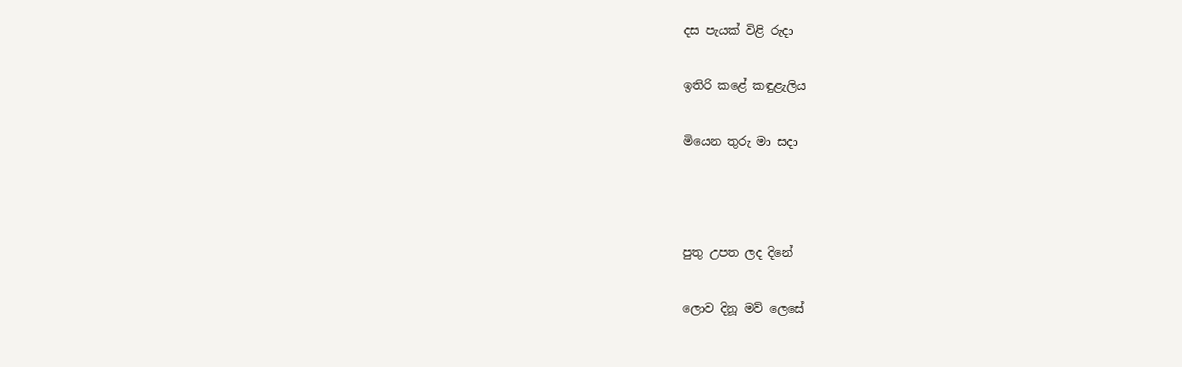දස පැයක් විළි රුදා

ඉතිරි කළේ කඳුළැලිය

මියෙන තුරු මා සදා



පුතු උපත ලද දිනේ

ලොව දිනූ මව් ලෙසේ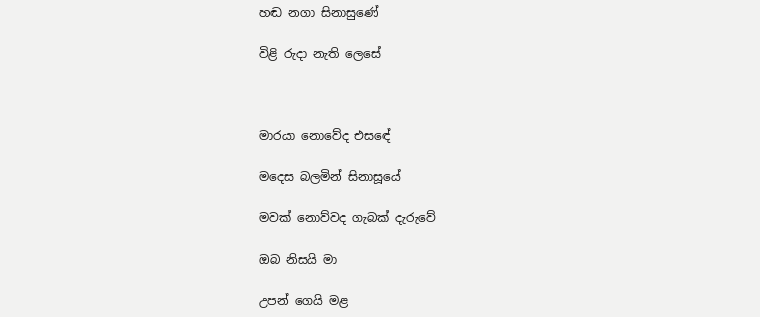හඬ නගා සිනාසුණේ

විළි රුදා නැති ලෙසේ



මාරයා නොවේද එසඳේ

මදෙස බලමින් සිනාසූයේ

මවක් නොව්වද ගැබක් දැරුවේ

ඔබ නිසයි මා

උපන් ගෙයි මළ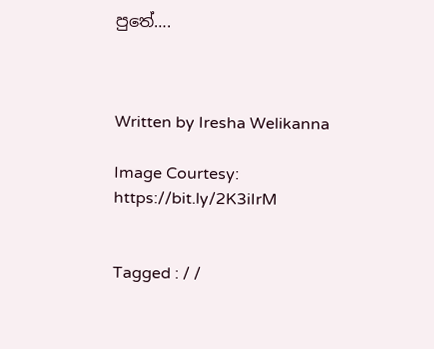පුතේ….



Written by Iresha Welikanna

Image Courtesy: https://bit.ly/2K3iIrM


Tagged : / /